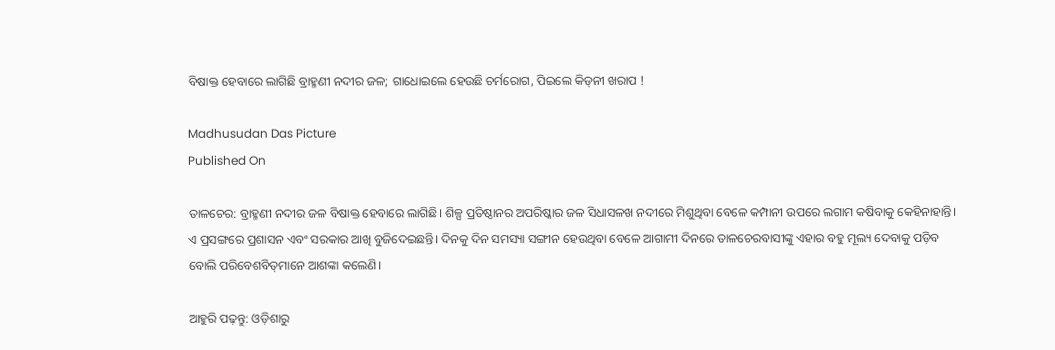ବିଷାକ୍ତ ହେବାରେ ଲାଗିଛି ବ୍ରାହ୍ମଣୀ ନଦୀର ଜଳ; ଗାଧୋଇଲେ ହେଉଛି ଚର୍ମରୋଗ, ପିଇଲେ କିଡ୍‌ନୀ ଖରାପ !

Madhusudan Das Picture
Published On

ତାଳଚେର: ବ୍ରାହ୍ମଣୀ ନଦୀର ଜଳ ବିଷାକ୍ତ ହେବାରେ ଲାଗିଛି। ଶିଳ୍ପ ପ୍ରତିଷ୍ଠାନର ଅପରିଷ୍କାର ଜଳ ସିଧାସଳଖ ନଦୀରେ ମିଶୁଥିବା ବେଳେ କମ୍ପାନୀ ଉପରେ ଲଗାମ କଷିବାକୁ କେହିନାହାନ୍ତି। ଏ ପ୍ରସଙ୍ଗରେ ପ୍ରଶାସନ ଏବଂ ସରକାର ଆଖି ବୁଜିଦେଇଛନ୍ତି। ଦିନକୁ ଦିନ ସମସ୍ୟା ସଙ୍ଗୀନ ହେଉଥିବା ବେଳେ ଆଗାମୀ ଦିନରେ ତାଳଚେରବାସୀଙ୍କୁ ଏହାର ବହୁ ମୂଲ୍ୟ ଦେବାକୁ ପଡ଼ିବ ବୋଲି ପରିବେଶବିତ୍‌ମାନେ ଆଶଙ୍କା କଲେଣି।

ଆହୁରି ପଢ଼ନ୍ତୁ: ଓଡ଼ିଶାରୁ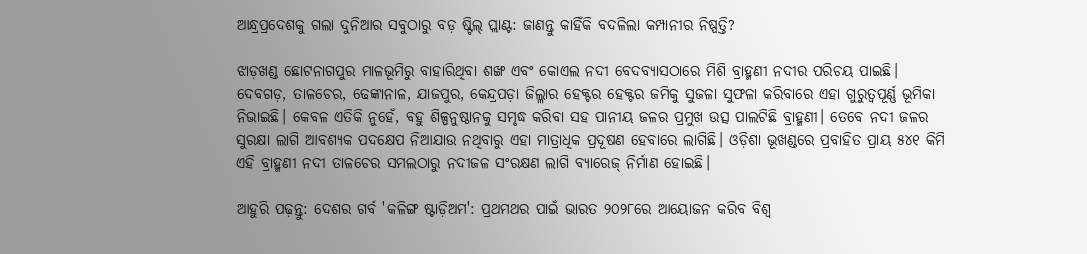ଆନ୍ଧ୍ରପ୍ରଦେଶକୁ ଗଲା ଦୁନିଆର ସବୁଠାରୁ ବଡ଼ ଷ୍ଟିଲ୍ ପ୍ଲାଣ୍ଟ: ଜାଣନ୍ତୁ କାହିଁକି ବଦଳିଲା କମ୍ପାନୀର ନିଷ୍ପତ୍ତି?

ଝାଡ଼ଖଣ୍ଡ ଛୋଟନାଗପୁର ମାଳଭୂମିରୁ ବାହାରିଥିବା ଶଙ୍ଖ ଏବଂ କୋଏଲ ନଦୀ ବେଦବ୍ୟାସଠାରେ ମିଶି ବ୍ରାହ୍ମଣୀ ନଦୀର ପରିଚୟ ପାଇଛି। ଦେବଗଡ଼, ତାଳଚେର, ଢେଙ୍କାନାଳ, ଯାଜପୁର, କେନ୍ଦ୍ରପଡ଼ା ଜିଲ୍ଳାର ହେକ୍ଟର ହେକ୍ଟର ଜମିକୁ ସୁଜଳା ସୁଫଳା କରିବାରେ ଏହା ଗୁରୁତ୍ୱପୂର୍ଣ୍ଣ ଭୂମିକା ନିଭାଇଛି। କେବଳ ଏତିକି ନୁହେଁ, ବହୁ ଶିଳ୍ପନୁଷ୍ଠାନକୁ ସମୃଦ୍ଧ କରିବା ସହ ପାନୀୟ ଜଳର ପ୍ରମୁଖ ଉତ୍ସ ପାଲଟିଛି ବ୍ରାହ୍ମଣୀ। ତେବେ ନଦୀ ଜଳର ସୁରକ୍ଷା ଲାଗି ଆବଶ୍ୟକ ପଦକ୍ଷେପ ନିଆଯାଉ ନଥିବାରୁ ଏହା ମାତ୍ରାଧିକ ପ୍ରଦୂଷଣ ହେବାରେ ଲାଗିଛି। ଓଡ଼ିଶା ଭୂଖଣ୍ଡରେ ପ୍ରବାହିତ ପ୍ରାୟ ୫୪୧ କିମି ଏହି ବ୍ରାହ୍ମଣୀ ନଦୀ ତାଳଚେର ସମଲଠାରୁ ନଦୀଜଳ ସଂରକ୍ଷଣ ଲାଗି ବ୍ୟାରେଜ୍‌ ନିର୍ମାଣ ହୋଇଛି।

ଆହୁରି ପଢ଼ନ୍ତୁ: ଦେଶର ଗର୍ବ 'କଳିଙ୍ଗ ଷ୍ଟାଡ଼ିଅମ': ପ୍ରଥମଥର ପାଇଁ ଭାରତ ୨୦୨୮ରେ ଆୟୋଜନ କରିବ ବିଶ୍ୱ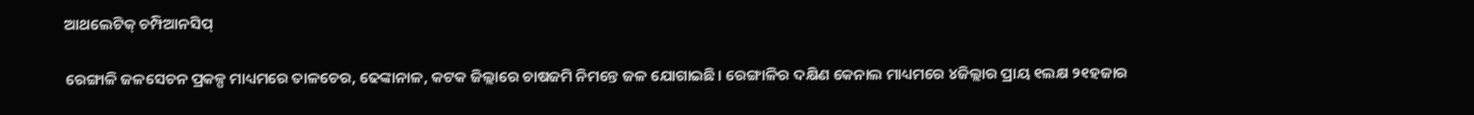ଆଥଲେଟିକ୍‌ ଚମ୍ପିଆନସିପ୍‌

ରେଙ୍ଗାଳି ଜଳସେଚନ ପ୍ରକଳ୍ପ ମାଧ୍ୟମରେ ତାଳଚେର, ଢେଙ୍କାନାଳ, କଟକ ଜିଲ୍ଲାରେ ଚାଷଜମି ନିମନ୍ତେ ଜଳ ଯୋଗାଇଛି। ରେଙ୍ଗାଳିର ଦକ୍ଷିଣ କେନାଲ ମାଧ୍ୟମରେ ୪ଜିଲ୍ଲାର ପ୍ରାୟ ୧ଲକ୍ଷ ୨୧ହଜାର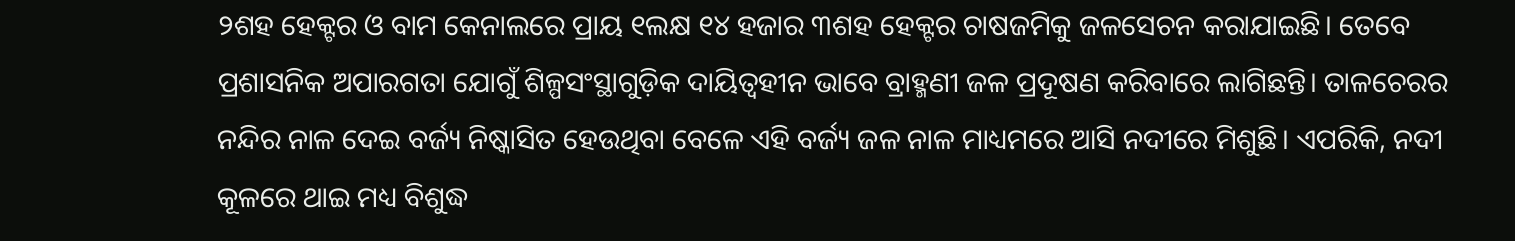୨ଶହ ହେକ୍ଟର ଓ ବାମ କେନାଲରେ ପ୍ରାୟ ୧ଲକ୍ଷ ୧୪ ହଜାର ୩ଶହ ହେକ୍ଟର ଚାଷଜମିକୁ ଜଳସେଚନ କରାଯାଇଛି। ତେବେ ପ୍ରଶାସନିକ ଅପାରଗତା ଯୋଗୁଁ ଶିଳ୍ପସଂସ୍ଥାଗୁଡ଼ିକ ଦାୟିତ୍ୱହୀନ ଭାବେ ବ୍ରାହ୍ମଣୀ ଜଳ ପ୍ରଦୂଷଣ କରିବାରେ ଲାଗିଛନ୍ତି। ତାଳଚେରର ନନ୍ଦିର ନାଳ ଦେଇ ବର୍ଜ୍ୟ ନିଷ୍କାସିତ ହେଉଥିବା ବେଳେ ଏହି ବର୍ଜ୍ୟ ଜଳ ନାଳ ମାଧ୍ୟମରେ ଆସି ନଦୀରେ ମିଶୁଛି। ଏପରିକି, ନଦୀ କୂଳରେ ଥାଇ ମଧ୍ୟ ବିଶୁଦ୍ଧ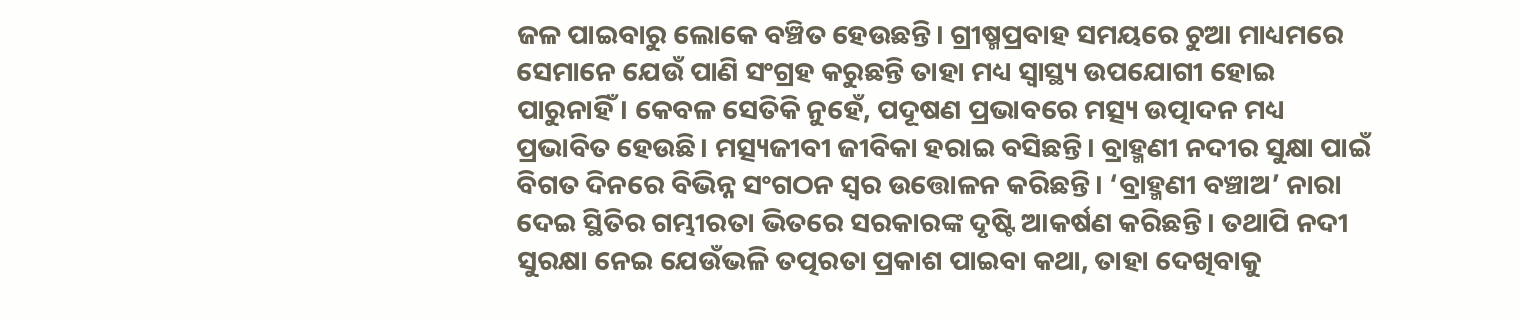ଜଳ ପାଇବାରୁ ଲୋକେ ବଞ୍ଚିତ ହେଉଛନ୍ତି। ଗ୍ରୀଷ୍ମପ୍ରବାହ ସମୟରେ ଚୁଆ ମାଧ୍ୟମରେ ସେମାନେ ଯେଉଁ ପାଣି ସଂଗ୍ରହ କରୁଛନ୍ତି ତାହା ମଧ୍ୟ ସ୍ୱାସ୍ଥ୍ୟ ଉପଯୋଗୀ ହୋଇ ପାରୁନାହିଁ। କେବଳ ସେତିକି ନୁହେଁ, ପଦୂଷଣ ପ୍ରଭାବରେ ମତ୍ସ୍ୟ ଉତ୍ପାଦନ ମଧ୍ୟ ପ୍ରଭାବିତ ହେଉଛି। ମତ୍ସ୍ୟଜୀବୀ ଜୀବିକା ହରାଇ ବସିଛନ୍ତି। ବ୍ରାହ୍ମଣୀ ନଦୀର ସୁକ୍ଷା ପାଇଁ ବିଗତ ଦିନରେ ବିଭିନ୍ନ ସଂଗଠନ ସ୍ୱର ଉତ୍ତୋଳନ କରିଛନ୍ତି। ‘ବ୍ରାହ୍ମଣୀ ବଞ୍ଚାଅ’ ନାରା ଦେଇ ସ୍ଥିତିର ଗମ୍ଭୀରତା ଭିତରେ ସରକାରଙ୍କ ଦୃଷ୍ଟି ଆକର୍ଷଣ କରିଛନ୍ତି। ତଥାପି ନଦୀ ସୁରକ୍ଷା ନେଇ ଯେଉଁଭଳି ତତ୍ପରତା ପ୍ରକାଶ ପାଇବା କଥା, ତାହା ଦେଖିବାକୁ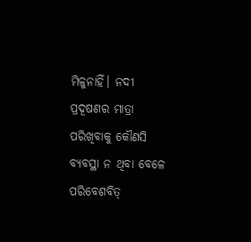ମିଳୁନାହିଁ। ନଦୀ ପ୍ରଦୂଷଣର ମାତ୍ରା ପରିଖିବାକୁ କୌଣସି ବ୍ୟବସ୍ଥା ନ ଥିବା ବେଳେ ପରିବେଶବିତ୍‌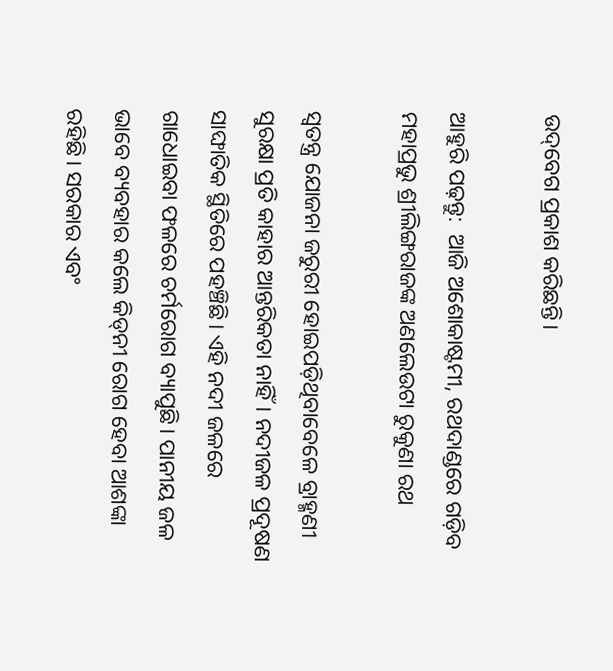ଉଦ୍‌ବେଗ ପ୍ରକାଶ କରିଛନ୍ତି।

ଆହୁରି ପଢ଼ନ୍ତୁ:  ଆଜି ଅଶୋକାଷ୍ଟମୀ, ରଥଦାଣ୍ଡରେ ଗଡ଼ିବ ମହାପ୍ରଭୁ ଶ୍ରୀଲିଙ୍ଗରାଜଙ୍କ ଅଣଲେଉଟା ରୁକୁଣା ରଥ

ସ୍ୱତନ୍ତ୍ର ଯୋଜନା ଜରୁରୀ ହୋଇପଡ଼ିଥିବାବେଳେ ବ୍ରାହ୍ମଣୀ ସୁରକ୍ଷା ପ୍ରତି କାହାର ଆନ୍ତରିକତା ନାହିଁ। ନଦୀଜଳ ପ୍ରଦୂଷଣ ସାଙ୍ଘାତିକ ସ୍ଥିତିରେ ପହଞ୍ଚିଛି। ଏହି ନଦୀ ଜଳରେ ଗାଧୋଇବା ଫଳରେ ଚର୍ମରୋଗ ବ୍ୟାପୁଛି। ପାନୀୟ ଜଳ ଭାବେ ବ୍ୟବହାର କଲେ କିଡ୍‌ନୀ ରୋଗ ହେବା ଆଶଙ୍କା ରହିଛି। ସରକାର ଏବଂ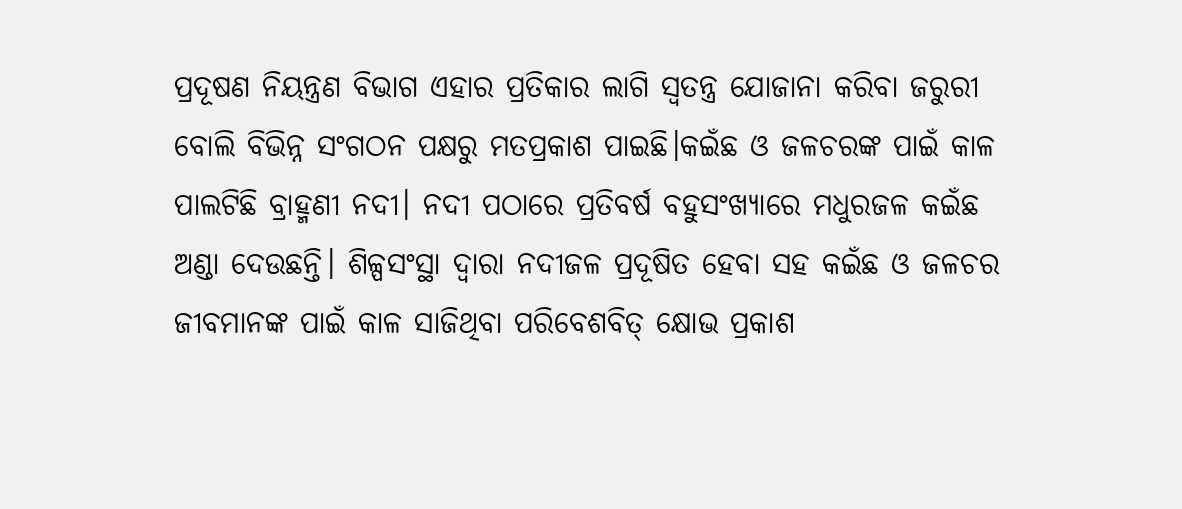ପ୍ରଦୂଷଣ ନିୟନ୍ତ୍ରଣ ବିଭାଗ ଏହାର ପ୍ରତିକାର ଲାଗି ସ୍ୱତନ୍ତ୍ର ଯୋଜାନା କରିବା ଜରୁରୀ ବୋଲି ବିଭିନ୍ନ ସଂଗଠନ ପକ୍ଷରୁ ମତପ୍ରକାଶ ପାଇଛି।କଇଁଛ ଓ ଜଳଚରଙ୍କ ପାଇଁ କାଳ ପାଲଟିଛି ବ୍ରାହ୍ମଣୀ ନଦୀ। ନଦୀ ପଠାରେ ପ୍ରତିବର୍ଷ ବହୁସଂଖ୍ୟାରେ ମଧୁରଜଳ କଇଁଛ ଅଣ୍ଡା ଦେଉଛନ୍ତି। ଶିଳ୍ପସଂସ୍ଥା ଦ୍ୱାରା ନଦୀଜଳ ପ୍ରଦୂଷିତ ହେବା ସହ କଇଁଛ ଓ ଜଳଚର ଜୀବମାନଙ୍କ ପାଇଁ କାଳ ସାଜିଥିବା ପରିବେଶବିତ୍‌ କ୍ଷୋଭ ପ୍ରକାଶ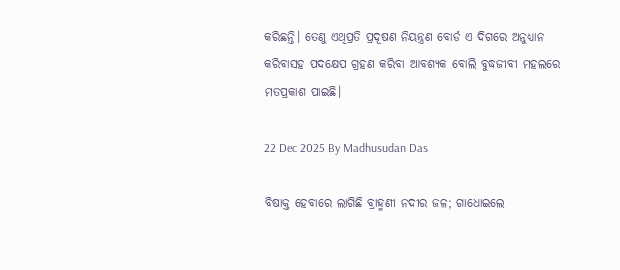କରିଛନ୍ତି। ତେଣୁ ଏଥିପ୍ରତି ପ୍ରଦୂଷଣ ନିୟନ୍ତ୍ରଣ ବୋର୍ଡ ଏ ଦିଗରେ ଅନୁଧ୍ୟାନ କରିବାସହ ପଦକ୍ଷେପ ଗ୍ରହଣ କରିବା ଆବଶ୍ୟକ ବୋଲି ବୁଦ୍ଧଜୀବୀ ମହଲରେ ମତପ୍ରକାଶ ପାଇଛି।

22 Dec 2025 By Madhusudan Das

ବିଷାକ୍ତ ହେବାରେ ଲାଗିଛି ବ୍ରାହ୍ମଣୀ ନଦୀର ଜଳ; ଗାଧୋଇଲେ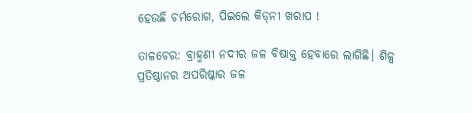ହେଉଛି ଚର୍ମରୋଗ, ପିଇଲେ କିଡ୍‌ନୀ ଖରାପ !

ତାଳଚେର: ବ୍ରାହ୍ମଣୀ ନଦୀର ଜଳ ବିଷାକ୍ତ ହେବାରେ ଲାଗିଛି। ଶିଳ୍ପ ପ୍ରତିଷ୍ଠାନର ଅପରିଷ୍କାର ଜଳ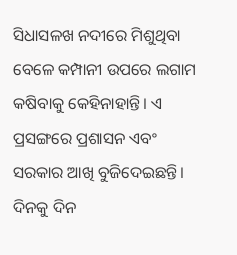ସିଧାସଳଖ ନଦୀରେ ମିଶୁଥିବା ବେଳେ କମ୍ପାନୀ ଉପରେ ଲଗାମ କଷିବାକୁ କେହିନାହାନ୍ତି। ଏ ପ୍ରସଙ୍ଗରେ ପ୍ରଶାସନ ଏବଂ ସରକାର ଆଖି ବୁଜିଦେଇଛନ୍ତି। ଦିନକୁ ଦିନ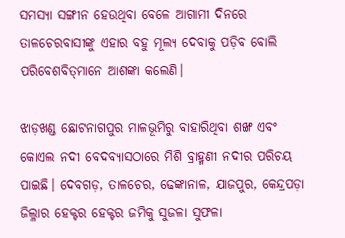ସମସ୍ୟା ସଙ୍ଗୀନ ହେଉଥିବା ବେଳେ ଆଗାମୀ ଦିନରେ ତାଳଚେରବାସୀଙ୍କୁ ଏହାର ବହୁ ମୂଲ୍ୟ ଦେବାକୁ ପଡ଼ିବ ବୋଲି ପରିବେଶବିତ୍‌ମାନେ ଆଶଙ୍କା କଲେଣି।

ଝାଡ଼ଖଣ୍ଡ ଛୋଟନାଗପୁର ମାଳଭୂମିରୁ ବାହାରିଥିବା ଶଙ୍ଖ ଏବଂ କୋଏଲ ନଦୀ ବେଦବ୍ୟାସଠାରେ ମିଶି ବ୍ରାହ୍ମଣୀ ନଦୀର ପରିଚୟ ପାଇଛି। ଦେବଗଡ଼, ତାଳଚେର, ଢେଙ୍କାନାଳ, ଯାଜପୁର, କେନ୍ଦ୍ରପଡ଼ା ଜିଲ୍ଳାର ହେକ୍ଟର ହେକ୍ଟର ଜମିକୁ ସୁଜଳା ସୁଫଳା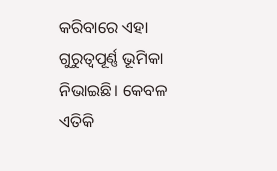କରିବାରେ ଏହା ଗୁରୁତ୍ୱପୂର୍ଣ୍ଣ ଭୂମିକା ନିଭାଇଛି। କେବଳ ଏତିକି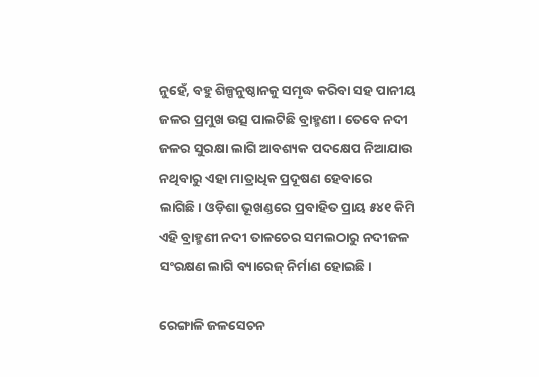ନୁହେଁ, ବହୁ ଶିଳ୍ପନୁଷ୍ଠାନକୁ ସମୃଦ୍ଧ କରିବା ସହ ପାନୀୟ ଜଳର ପ୍ରମୁଖ ଉତ୍ସ ପାଲଟିଛି ବ୍ରାହ୍ମଣୀ। ତେବେ ନଦୀ ଜଳର ସୁରକ୍ଷା ଲାଗି ଆବଶ୍ୟକ ପଦକ୍ଷେପ ନିଆଯାଉ ନଥିବାରୁ ଏହା ମାତ୍ରାଧିକ ପ୍ରଦୂଷଣ ହେବାରେ ଲାଗିଛି। ଓଡ଼ିଶା ଭୂଖଣ୍ଡରେ ପ୍ରବାହିତ ପ୍ରାୟ ୫୪୧ କିମି ଏହି ବ୍ରାହ୍ମଣୀ ନଦୀ ତାଳଚେର ସମଲଠାରୁ ନଦୀଜଳ ସଂରକ୍ଷଣ ଲାଗି ବ୍ୟାରେଜ୍‌ ନିର୍ମାଣ ହୋଇଛି।

ରେଙ୍ଗାଳି ଜଳସେଚନ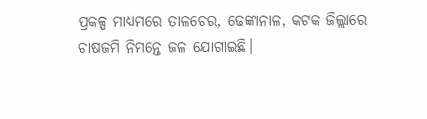ପ୍ରକଳ୍ପ ମାଧ୍ୟମରେ ତାଳଚେର, ଢେଙ୍କାନାଳ, କଟକ ଜିଲ୍ଲାରେ ଚାଷଜମି ନିମନ୍ତେ ଜଳ ଯୋଗାଇଛି।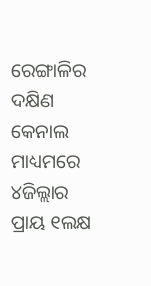ରେଙ୍ଗାଳିର ଦକ୍ଷିଣ କେନାଲ ମାଧ୍ୟମରେ ୪ଜିଲ୍ଲାର ପ୍ରାୟ ୧ଲକ୍ଷ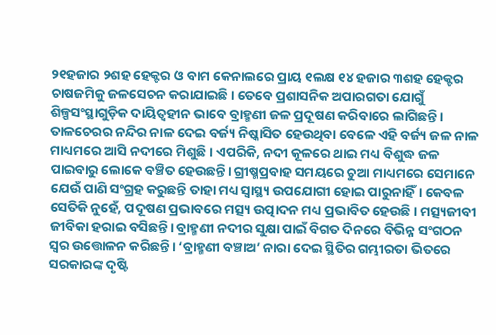୨୧ହଜାର ୨ଶହ ହେକ୍ଟର ଓ ବାମ କେନାଲରେ ପ୍ରାୟ ୧ଲକ୍ଷ ୧୪ ହଜାର ୩ଶହ ହେକ୍ଟର ଚାଷଜମିକୁ ଜଳସେଚନ କରାଯାଇଛି। ତେବେ ପ୍ରଶାସନିକ ଅପାରଗତା ଯୋଗୁଁ ଶିଳ୍ପସଂସ୍ଥାଗୁଡ଼ିକ ଦାୟିତ୍ୱହୀନ ଭାବେ ବ୍ରାହ୍ମଣୀ ଜଳ ପ୍ରଦୂଷଣ କରିବାରେ ଲାଗିଛନ୍ତି। ତାଳଚେରର ନନ୍ଦିର ନାଳ ଦେଇ ବର୍ଜ୍ୟ ନିଷ୍କାସିତ ହେଉଥିବା ବେଳେ ଏହି ବର୍ଜ୍ୟ ଜଳ ନାଳ ମାଧ୍ୟମରେ ଆସି ନଦୀରେ ମିଶୁଛି। ଏପରିକି, ନଦୀ କୂଳରେ ଥାଇ ମଧ୍ୟ ବିଶୁଦ୍ଧ ଜଳ ପାଇବାରୁ ଲୋକେ ବଞ୍ଚିତ ହେଉଛନ୍ତି। ଗ୍ରୀଷ୍ମପ୍ରବାହ ସମୟରେ ଚୁଆ ମାଧ୍ୟମରେ ସେମାନେ ଯେଉଁ ପାଣି ସଂଗ୍ରହ କରୁଛନ୍ତି ତାହା ମଧ୍ୟ ସ୍ୱାସ୍ଥ୍ୟ ଉପଯୋଗୀ ହୋଇ ପାରୁନାହିଁ। କେବଳ ସେତିକି ନୁହେଁ, ପଦୂଷଣ ପ୍ରଭାବରେ ମତ୍ସ୍ୟ ଉତ୍ପାଦନ ମଧ୍ୟ ପ୍ରଭାବିତ ହେଉଛି। ମତ୍ସ୍ୟଜୀବୀ ଜୀବିକା ହରାଇ ବସିଛନ୍ତି। ବ୍ରାହ୍ମଣୀ ନଦୀର ସୁକ୍ଷା ପାଇଁ ବିଗତ ଦିନରେ ବିଭିନ୍ନ ସଂଗଠନ ସ୍ୱର ଉତ୍ତୋଳନ କରିଛନ୍ତି। ‘ବ୍ରାହ୍ମଣୀ ବଞ୍ଚାଅ’ ନାରା ଦେଇ ସ୍ଥିତିର ଗମ୍ଭୀରତା ଭିତରେ ସରକାରଙ୍କ ଦୃଷ୍ଟି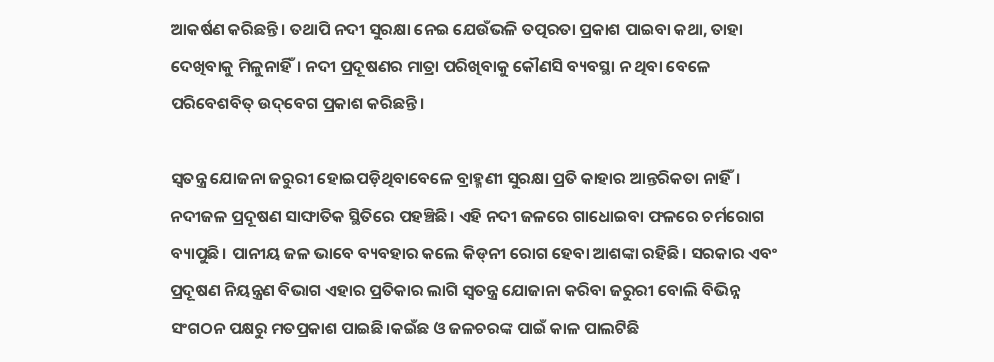ଆକର୍ଷଣ କରିଛନ୍ତି। ତଥାପି ନଦୀ ସୁରକ୍ଷା ନେଇ ଯେଉଁଭଳି ତତ୍ପରତା ପ୍ରକାଶ ପାଇବା କଥା, ତାହା ଦେଖିବାକୁ ମିଳୁନାହିଁ। ନଦୀ ପ୍ରଦୂଷଣର ମାତ୍ରା ପରିଖିବାକୁ କୌଣସି ବ୍ୟବସ୍ଥା ନ ଥିବା ବେଳେ ପରିବେଶବିତ୍‌ ଉଦ୍‌ବେଗ ପ୍ରକାଶ କରିଛନ୍ତି।

ସ୍ୱତନ୍ତ୍ର ଯୋଜନା ଜରୁରୀ ହୋଇପଡ଼ିଥିବାବେଳେ ବ୍ରାହ୍ମଣୀ ସୁରକ୍ଷା ପ୍ରତି କାହାର ଆନ୍ତରିକତା ନାହିଁ। ନଦୀଜଳ ପ୍ରଦୂଷଣ ସାଙ୍ଘାତିକ ସ୍ଥିତିରେ ପହଞ୍ଚିଛି। ଏହି ନଦୀ ଜଳରେ ଗାଧୋଇବା ଫଳରେ ଚର୍ମରୋଗ ବ୍ୟାପୁଛି। ପାନୀୟ ଜଳ ଭାବେ ବ୍ୟବହାର କଲେ କିଡ୍‌ନୀ ରୋଗ ହେବା ଆଶଙ୍କା ରହିଛି। ସରକାର ଏବଂ ପ୍ରଦୂଷଣ ନିୟନ୍ତ୍ରଣ ବିଭାଗ ଏହାର ପ୍ରତିକାର ଲାଗି ସ୍ୱତନ୍ତ୍ର ଯୋଜାନା କରିବା ଜରୁରୀ ବୋଲି ବିଭିନ୍ନ ସଂଗଠନ ପକ୍ଷରୁ ମତପ୍ରକାଶ ପାଇଛି।କଇଁଛ ଓ ଜଳଚରଙ୍କ ପାଇଁ କାଳ ପାଲଟିଛି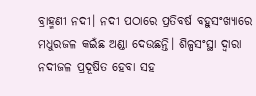ବ୍ରାହ୍ମଣୀ ନଦୀ। ନଦୀ ପଠାରେ ପ୍ରତିବର୍ଷ ବହୁସଂଖ୍ୟାରେ ମଧୁରଜଳ କଇଁଛ ଅଣ୍ଡା ଦେଉଛନ୍ତି। ଶିଳ୍ପସଂସ୍ଥା ଦ୍ୱାରା ନଦୀଜଳ ପ୍ରଦୂଷିତ ହେବା ସହ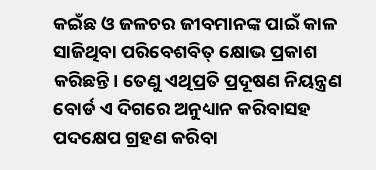କଇଁଛ ଓ ଜଳଚର ଜୀବମାନଙ୍କ ପାଇଁ କାଳ ସାଜିଥିବା ପରିବେଶବିତ୍‌ କ୍ଷୋଭ ପ୍ରକାଶ କରିଛନ୍ତି। ତେଣୁ ଏଥିପ୍ରତି ପ୍ରଦୂଷଣ ନିୟନ୍ତ୍ରଣ ବୋର୍ଡ ଏ ଦିଗରେ ଅନୁଧ୍ୟାନ କରିବାସହ ପଦକ୍ଷେପ ଗ୍ରହଣ କରିବା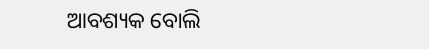ଆବଶ୍ୟକ ବୋଲି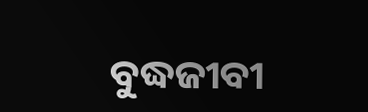ବୁଦ୍ଧଜୀବୀ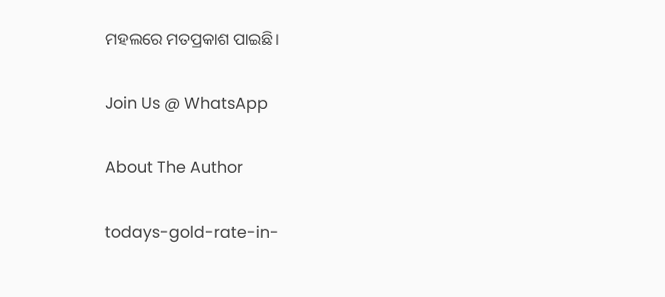ମହଲରେ ମତପ୍ରକାଶ ପାଇଛି।

Join Us @ WhatsApp

About The Author

todays-gold-rate-in-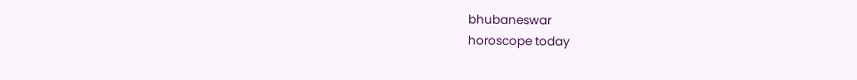bhubaneswar
horoscope today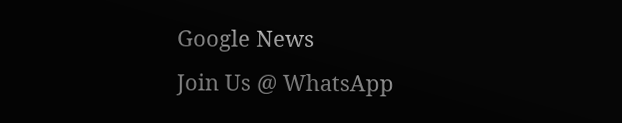Google News
Join Us @ WhatsApp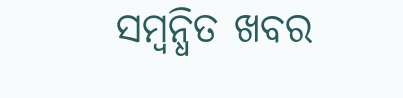ସମ୍ବନ୍ଧିତ ଖବର